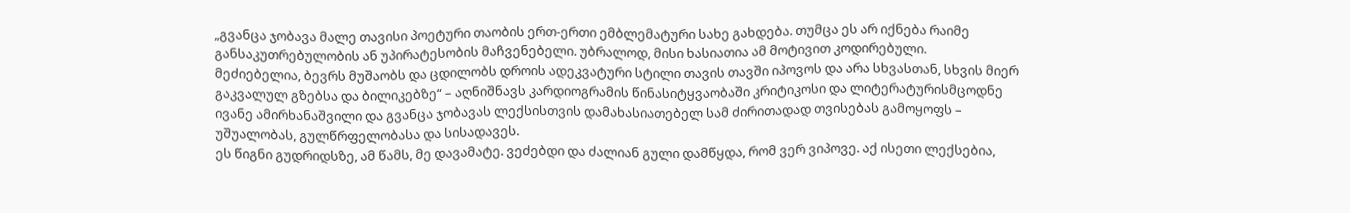„გვანცა ჯობავა მალე თავისი პოეტური თაობის ერთ-ერთი ემბლემატური სახე გახდება. თუმცა ეს არ იქნება რაიმე განსაკუთრებულობის ან უპირატესობის მაჩვენებელი. უბრალოდ, მისი ხასიათია ამ მოტივით კოდირებული.
მეძიებელია, ბევრს მუშაობს და ცდილობს დროის ადეკვატური სტილი თავის თავში იპოვოს და არა სხვასთან, სხვის მიერ გაკვალულ გზებსა და ბილიკებზე“ – აღნიშნავს კარდიოგრამის წინასიტყვაობაში კრიტიკოსი და ლიტერატურისმცოდნე ივანე ამირხანაშვილი და გვანცა ჯობავას ლექსისთვის დამახასიათებელ სამ ძირითადად თვისებას გამოყოფს – უშუალობას, გულწრფელობასა და სისადავეს.
ეს წიგნი გუდრიდსზე, ამ წამს, მე დავამატე. ვეძებდი და ძალიან გული დამწყდა, რომ ვერ ვიპოვე. აქ ისეთი ლექსებია,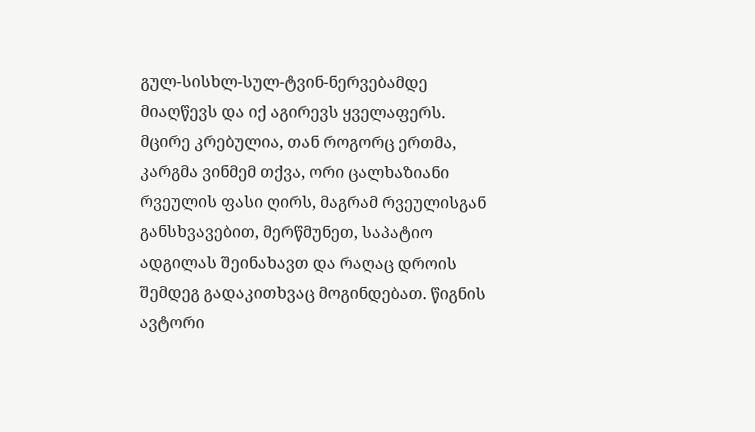გულ-სისხლ-სულ-ტვინ-ნერვებამდე მიაღწევს და იქ აგირევს ყველაფერს. მცირე კრებულია, თან როგორც ერთმა, კარგმა ვინმემ თქვა, ორი ცალხაზიანი რვეულის ფასი ღირს, მაგრამ რვეულისგან განსხვავებით, მერწმუნეთ, საპატიო ადგილას შეინახავთ და რაღაც დროის შემდეგ გადაკითხვაც მოგინდებათ. წიგნის ავტორი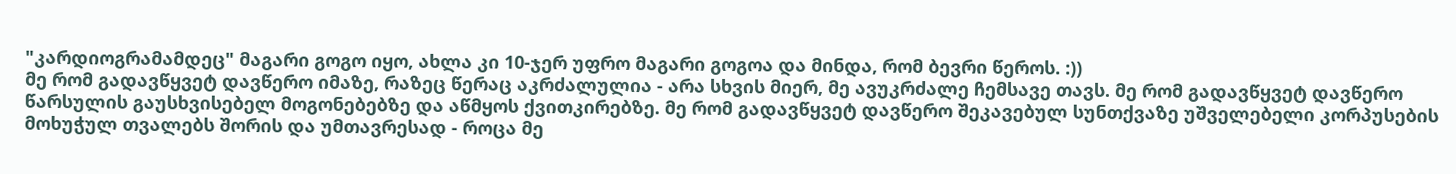"კარდიოგრამამდეც" მაგარი გოგო იყო, ახლა კი 10-ჯერ უფრო მაგარი გოგოა და მინდა, რომ ბევრი წეროს. :))
მე რომ გადავწყვეტ დავწერო იმაზე, რაზეც წერაც აკრძალულია - არა სხვის მიერ, მე ავუკრძალე ჩემსავე თავს. მე რომ გადავწყვეტ დავწერო წარსულის გაუსხვისებელ მოგონებებზე და აწმყოს ქვითკირებზე. მე რომ გადავწყვეტ დავწერო შეკავებულ სუნთქვაზე უშველებელი კორპუსების მოხუჭულ თვალებს შორის და უმთავრესად - როცა მე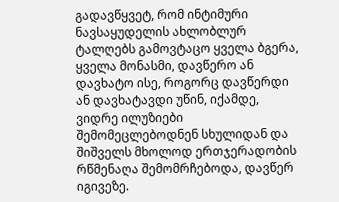გადავწყვეტ, რომ ინტიმური ნავსაყუდელის ახლობლურ ტალღებს გამოვტაცო ყველა ბგერა, ყველა მონასმი, დავწერო ან დავხატო ისე, როგორც დავწერდი ან დავხატავდი უწინ, იქამდე, ვიდრე ილუზიები შემომეცლებოდნენ სხულიდან და შიშველს მხოლოდ ერთჯერადობის რწმენაღა შემომრჩებოდა, დავწერ იგივეზე.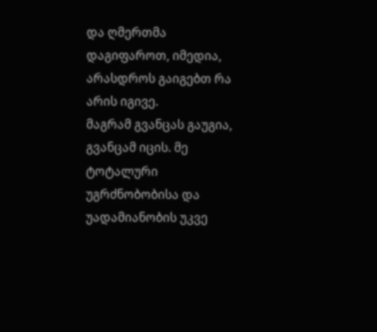და ღმერთმა დაგიფაროთ, იმედია, არასდროს გაიგებთ რა არის იგივე.
მაგრამ გვანცას გაუგია, გვანცამ იცის. მე ტოტალური უგრძნობობისა და უადამიანობის უკვე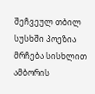შეჩვეულ თბილ სუსხში პოეზია მრჩება სისხლით ამბორის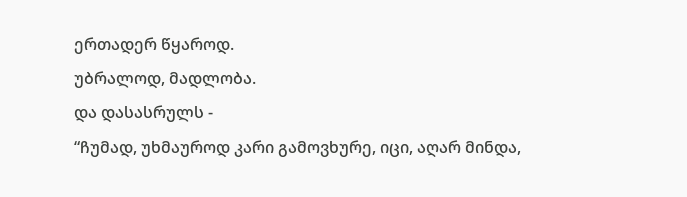ერთადერ წყაროდ.
უბრალოდ, მადლობა.
და დასასრულს -
“ჩუმად, უხმაუროდ კარი გამოვხურე, იცი, აღარ მინდა,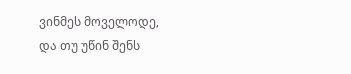ვინმეს მოველოდე, და თუ უწინ შენს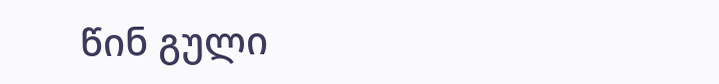წინ გული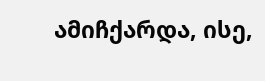ამიჩქარდა, ისე,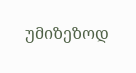უმიზეზოდ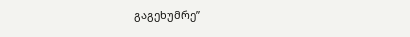გაგეხუმრე”